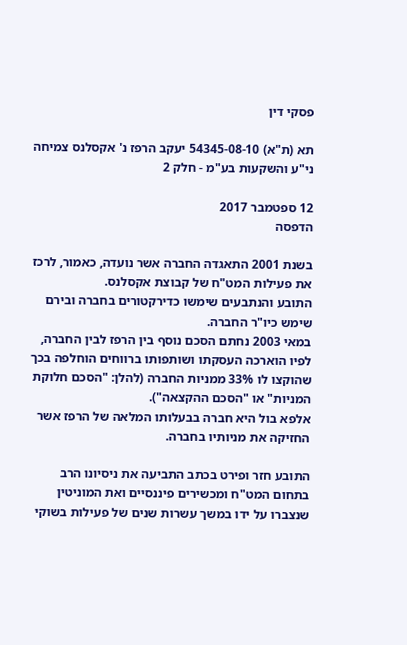פסקי דין

תא (ת"א) 54345-08-10 יעקב הרפז נ' אקסלנס צמיחה ני"ע והשקעות בע"מ - חלק 2

12 ספטמבר 2017
הדפסה

בשנת 2001 התאגדה החברה אשר נועדה, כאמור, לרכז את פעילות המט"ח של קבוצת אקסלנס.
התובע והנתבעים שימשו כדירקטורים בחברה ובירם שימש כיו"ר החברה.
במאי 2003 נחתם הסכם נוסף בין הרפז לבין החברה, לפיו הוארכה העסקתו ושותפותו ברווחים הוחלפה בכך שהוקצו לו 33% ממניות החברה (להלן: "הסכם חלוקת המניות" או "הסכם ההקצאה").
אלפא בול היא חברה בבעלותו המלאה של הרפז אשר החזיקה את מניותיו בחברה.

התובע חזר ופירט בכתב התביעה את ניסיונו הרב בתחום המט"ח ומכשירים פיננסיים ואת המוניטין שנצברו על ידו במשך עשרות שנים של פעילות בשוקי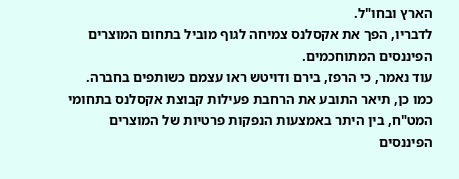הארץ ובחו"ל.
לדבריו, הפך את אקסלנס צמיחה לגוף מוביל בתחום המוצרים הפיננסים המתוחכמים.
עוד נאמר, כי הרפז, בירם ודויטש ראו עצמם כשותפים בחברה.
כמו כן, תיאר התובע את הרחבת פעילות קבוצת אקסלנס בתחומי המט"ח, בין היתר באמצעות הנפקות פרטיות של המוצרים הפיננסים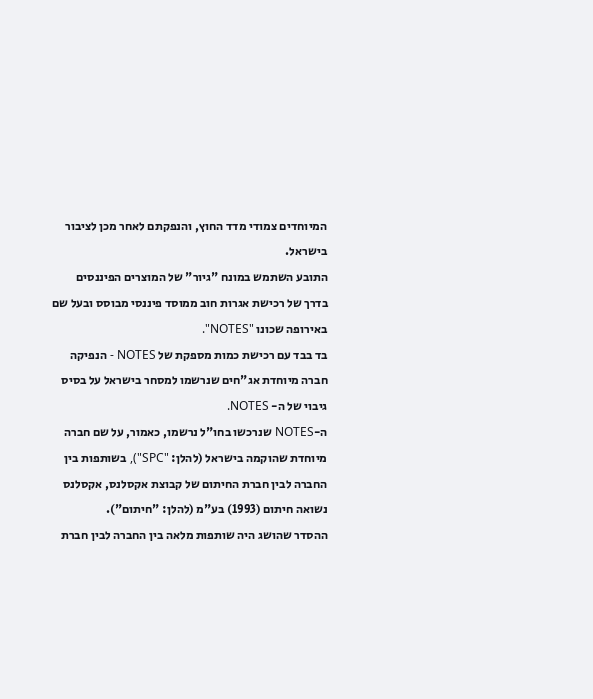המיוחדים צמודי מדד החוץ, והנפקתם לאחר מכן לציבור בישראל.
התובע השתמש במונח "גיור" של המוצרים הפיננסים בדרך של רכישת אגרות חוב ממוסד פיננסי מבוסס ובעל שם באירופה שכונו "NOTES".
בד בבד עם רכישת כמות מספקת של NOTES - הנפיקה חברה מיוחדת אג"חים שנרשמו למסחר בישראל על בסיס גיבוי של ה- NOTES.
ה-NOTES שנרכשו בחו"ל נרשמו, כאמור, על שם חברה מיוחדת שהוקמה בישראל (להלן: "SPC"), בשותפות בין החברה לבין חברת החיתום של קבוצת אקסלנס, אקסלנס נשואה חיתום (1993) בע"מ (להלן: "חיתום").
ההסדר שהושג היה שותפות מלאה בין החברה לבין חברת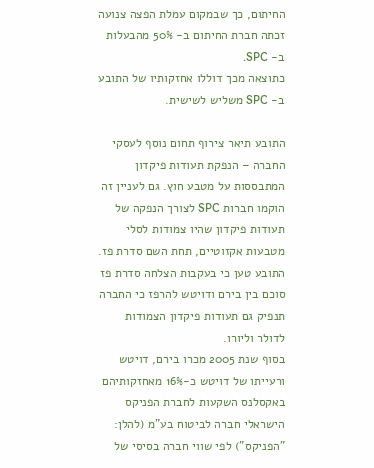החיתום, כך שבמקום עמלת הפצה צנועה זכתה חברת החיתום ב- 50% מהבעלות ב- SPC.
כתוצאה מכך דוללו אחזקותיו של התובע ב- SPC משליש לשישית.

התובע תיאר צירוף תחום נוסף לעסקי החברה – הנפקת תעודות פיקדון המתבססות על מטבע חוץ. גם לעניין זה הוקמו חברות SPC לצורך הנפקה של תעודות פיקדון שהיו צמודות לסלי מטבעות אקזוטיים, תחת השם סדרת פז.
התובע טען כי בעקבות הצלחה סדרת פז סוכם בין בירם ודויטש להרפז כי החברה תנפיק גם תעודות פיקדון הצמודות לדולר וליורו.
בסוף שנת 2005 מכרו בירם, דויטש ורעייתו של דויטש כ-16% מאחזקותיהם באקסלנס השקעות לחברת הפניקס הישראלי חברה לביטוח בע"מ (להלן: "הפניקס") לפי שווי חברה בסיסי של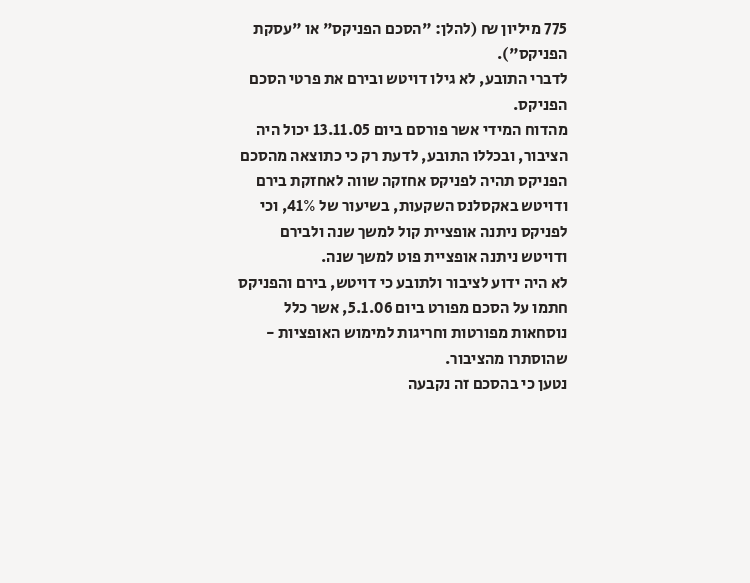775 מיליון ₪ (להלן: "הסכם הפניקס" או "עסקת הפניקס").
לדברי התובע, לא גילו דויטש ובירם את פרטי הסכם הפניקס.
מהדוח המידי אשר פורסם ביום 13.11.05 יכול היה הציבור, ובכללו התובע, לדעת רק כי כתוצאה מהסכם הפניקס תהיה לפניקס אחזקה שווה לאחזקת בירם ודויטש באקסלנס השקעות, בשיעור של 41%, וכי לפניקס ניתנה אופציית קול למשך שנה ולבירם ודויטש ניתנה אופציית פוט למשך שנה.
לא היה ידוע לציבור ולתובע כי דויטש, בירם והפניקס חתמו על הסכם מפורט ביום 5.1.06, אשר כלל נוסחאות מפורטות וחריגות למימוש האופציות - שהוסתרו מהציבור.
נטען כי בהסכם זה נקבעה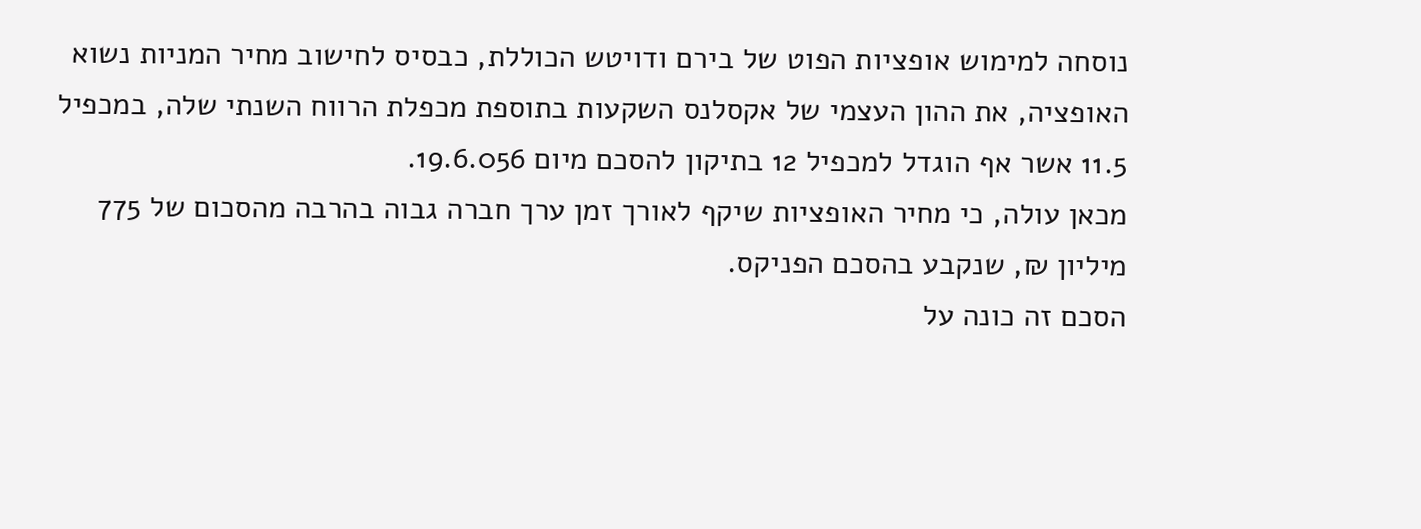נוסחה למימוש אופציות הפוט של בירם ודויטש הכוללת, כבסיס לחישוב מחיר המניות נשוא האופציה, את ההון העצמי של אקסלנס השקעות בתוספת מכפלת הרווח השנתי שלה, במכפיל 11.5 אשר אף הוגדל למכפיל 12 בתיקון להסכם מיום 19.6.056.
מכאן עולה, כי מחיר האופציות שיקף לאורך זמן ערך חברה גבוה בהרבה מהסכום של 775 מיליון ₪, שנקבע בהסכם הפניקס.
הסכם זה כונה על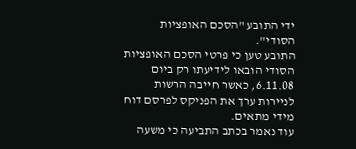ידי התובע "הסכם האופציות הסודי".
התובע טען כי פרטי הסכם האופציות הסודי הובאו לידיעתו רק ביום 6.11.08, כאשר חייבה הרשות לניירות ערך את הפניקס לפרסם דוח מידי מתאים.
עוד נאמר בכתב התביעה כי משעה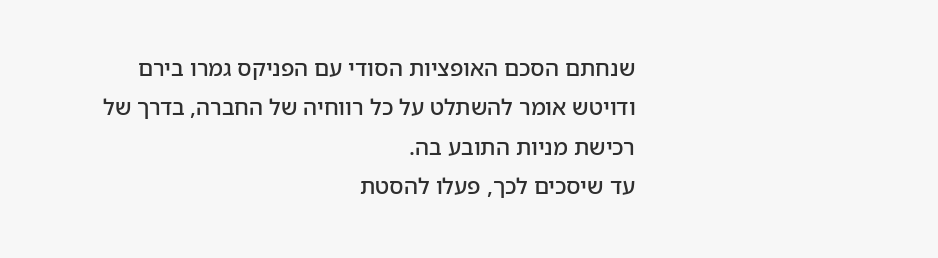שנחתם הסכם האופציות הסודי עם הפניקס גמרו בירם ודויטש אומר להשתלט על כל רווחיה של החברה, בדרך של רכישת מניות התובע בה.
עד שיסכים לכך, פעלו להסטת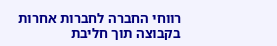רווחי החברה לחברות אחרות בקבוצה תוך חליבת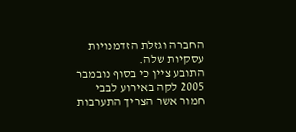החברה וגזלת הזדמנויות עסקיות שלה.
התובע ציין כי בסוף נובמבר 2005 לקה באירוע לבבי חמור אשר הצריך התערבות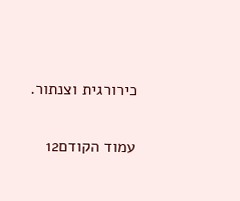כירורגית וצנתור.

עמוד הקודם12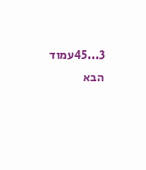3...45עמוד הבא